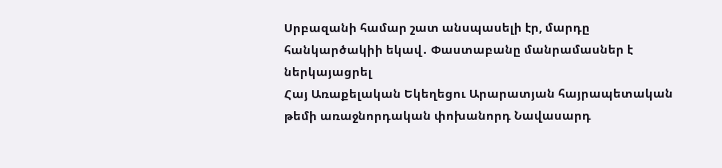Սրբազանի համար շատ անսպասելի էր, մարդը հանկարծակիի եկավ․ Փաստաբանը մանրամասներ է ներկայացրել
Հայ Առաքելական Եկեղեցու Արարատյան հայրապետական թեմի առաջնորդական փոխանորդ Նավասարդ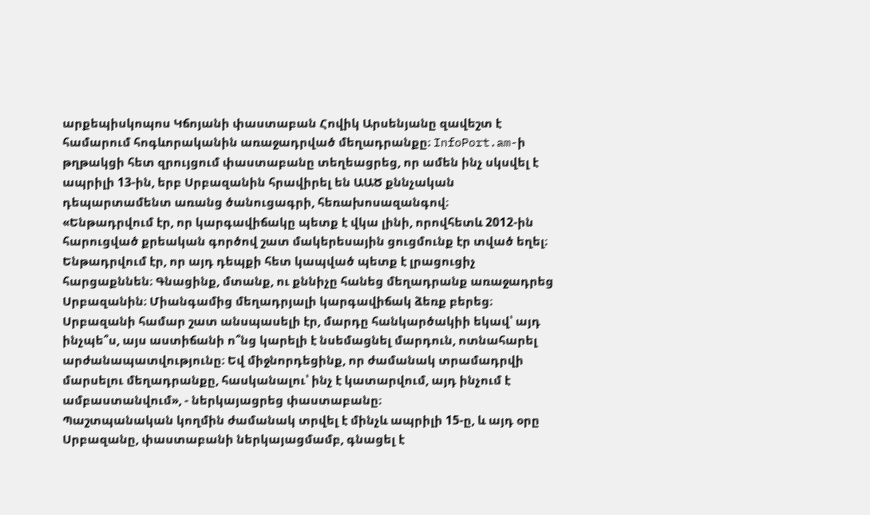արքեպիսկոպոս Կճոյանի փաստաբան Հովիկ Արսենյանը զավեշտ է համարում հոգևորականին առաջադրված մեղադրանքը։ InfoPort.am-ի թղթակցի հետ զրույցում փաստաբանը տեղեացրեց, որ ամեն ինչ սկսվել է ապրիլի 13-ին, երբ Սրբազանին հրավիրել են ԱԱԾ քննչական դեպարտամենտ առանց ծանուցագրի, հեռախոսազանգով։
«Ենթադրվում էր, որ կարգավիճակը պետք է վկա լինի, որովհետև 2012-ին հարուցված քրեական գործով շատ մակերեսային ցուցմունք էր տված եղել։ Ենթադրվում էր, որ այդ դեպքի հետ կապված պետք է լրացուցիչ հարցաքննեն։ Գնացինք, մտանք, ու քննիչը հանեց մեղադրանք առաջադրեց Սրբազանին։ Միանգամից մեղադրյալի կարգավիճակ ձեռք բերեց։ Սրբազանի համար շատ անսպասելի էր, մարդը հանկարծակիի եկավ՝ այդ ինչպե՞ս, այս աստիճանի ո՞նց կարելի է նսեմացնել մարդուն, ոտնահարել արժանապատվությունը։ Եվ միջնորդեցինք, որ ժամանակ տրամադրվի մարսելու մեղադրանքը, հասկանալու՝ ինչ է կատարվում, այդ ինչում է ամբաստանվում», - ներկայացրեց փաստաբանը։
Պաշտպանական կողմին ժամանակ տրվել է մինչև ապրիլի 15-ը, և այդ օրը Սրբազանը, փաստաբանի ներկայացմամբ, գնացել է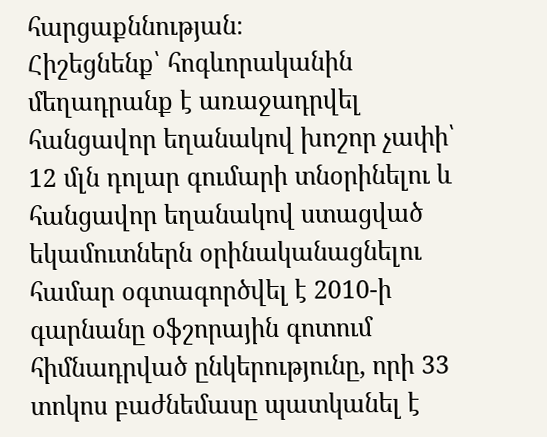հարցաքննության։
Հիշեցնենք՝ հոգևորականին մեղադրանք է առաջադրվել հանցավոր եղանակով խոշոր չափի՝ 12 մլն դոլար գումարի տնօրինելու և հանցավոր եղանակով ստացված եկամուտներն օրինականացնելու համար օգտագործվել է 2010-ի գարնանը օֆշորային գոտում հիմնադրված ընկերությունը, որի 33 տոկոս բաժնեմասը պատկանել է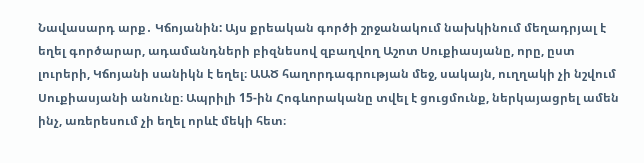Նավասարդ արք․ Կճոյանին: Այս քրեական գործի շրջանակում նախկինում մեղադրյալ է եղել գործարար, ադամանդների բիզնեսով զբաղվող Աշոտ Սուքիասյանը, որը, ըստ լուրերի, Կճոյանի սանիկն է եղել։ ԱԱԾ հաղորդագրության մեջ, սակայն, ուղղակի չի նշվում Սուքիասյանի անունը։ Ապրիլի 15-ին Հոգևորականը տվել է ցուցմունք, ներկայացրել ամեն ինչ, առերեսում չի եղել որևէ մեկի հետ։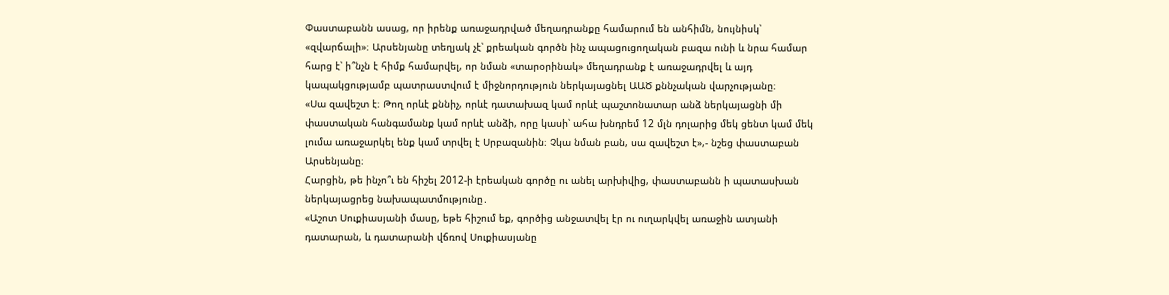Փաստաբանն ասաց, որ իրենք առաջադրված մեղադրանքը համարում են անհիմն, նույնիսկ՝ «զվարճալի»։ Արսենյանը տեղյակ չէ՝ քրեական գործն ինչ ապացուցողական բազա ունի և նրա համար հարց է՝ ի՞նչն է հիմք համարվել, որ նման «տարօրինակ» մեղադրանք է առաջադրվել և այդ կապակցությամբ պատրաստվում է միջնորդություն ներկայացնել ԱԱԾ քննչական վարչությանը։
«Սա զավեշտ է։ Թող որևէ քննիչ, որևէ դատախազ կամ որևէ պաշտոնատար անձ ներկայացնի մի փաստական հանգամանք կամ որևէ անձի, որը կասի՝ ահա խնդրեմ 12 մլն դոլարից մեկ ցենտ կամ մեկ լումա առաջարկել ենք կամ տրվել է Սրբազանին։ Չկա նման բան, սա զավեշտ է»,- նշեց փաստաբան Արսենյանը։
Հարցին, թե ինչո՞ւ են հիշել 2012-ի էրեական գործը ու անել արխիվից, փաստաբանն ի պատասխան ներկայացրեց նախապատմությունը․
«Աշոտ Սուքիասյանի մասը, եթե հիշում եք, գործից անջատվել էր ու ուղարկվել առաջին ատյանի դատարան, և դատարանի վճռով Սուքիասյանը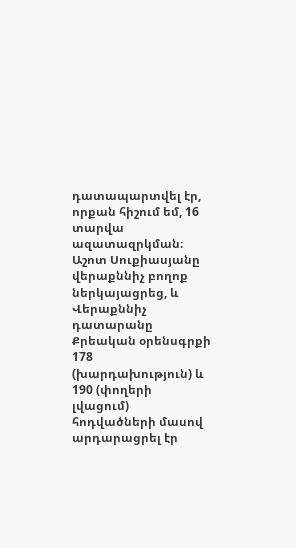դատապարտվել էր, որքան հիշում եմ, 16 տարվա ազատազրկման։ Աշոտ Սուքիասյանը վերաքննիչ բողոք ներկայացրեց, և Վերաքննիչ դատարանը Քրեական օրենսգրքի 178 (խարդախություն) և 190 (փողերի լվացում) հոդվածների մասով արդարացրել էր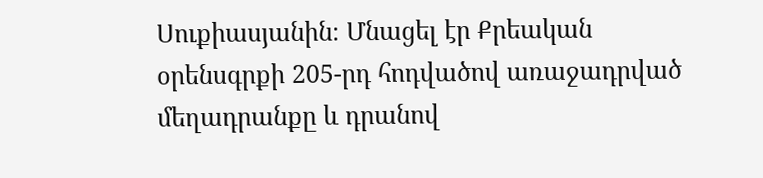Սուքիասյանին։ Մնացել էր Քրեական օրենսգրքի 205-րդ հոդվածով առաջադրված մեղադրանքը և դրանով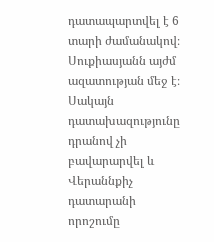դատապարտվել է 6 տարի ժամանակով։ Սուքիասյանն այժմ ազատության մեջ է։ Սակայն դատախազությունը դրանով չի բավարարվել և Վերաննքիչ դատարանի որոշումը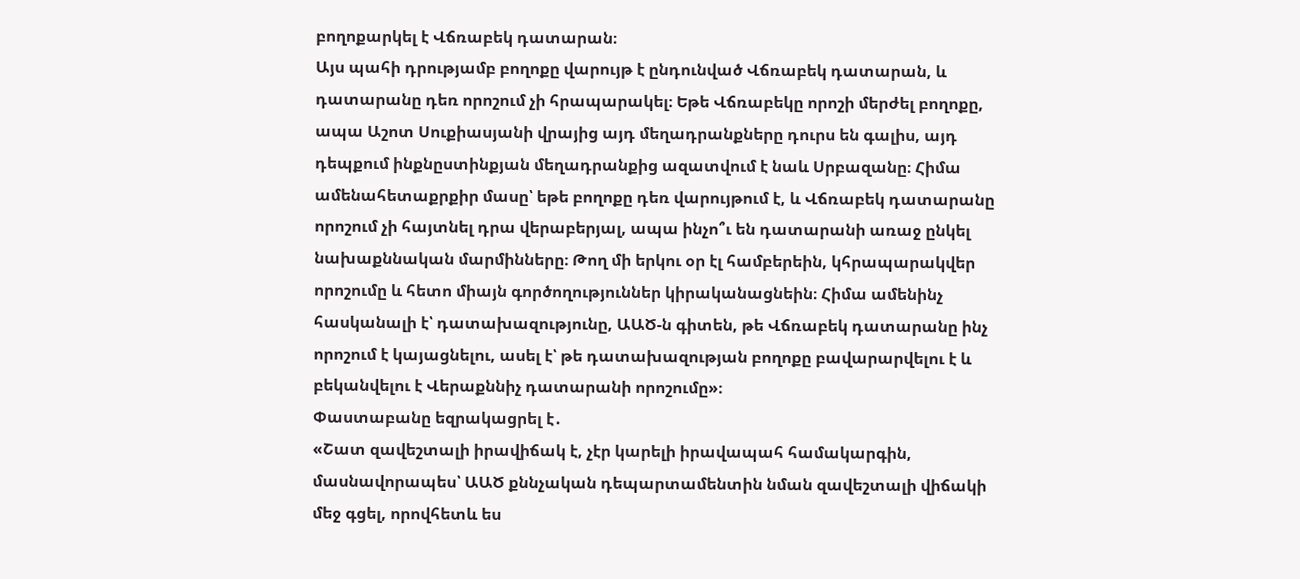բողոքարկել է Վճռաբեկ դատարան։
Այս պահի դրությամբ բողոքը վարույթ է ընդունված Վճռաբեկ դատարան, և դատարանը դեռ որոշում չի հրապարակել։ Եթե Վճռաբեկը որոշի մերժել բողոքը, ապա Աշոտ Սուքիասյանի վրայից այդ մեղադրանքները դուրս են գալիս, այդ դեպքում ինքնըստինքյան մեղադրանքից ազատվում է նաև Սրբազանը։ Հիմա ամենահետաքրքիր մասը՝ եթե բողոքը դեռ վարույթում է, և Վճռաբեկ դատարանը որոշում չի հայտնել դրա վերաբերյալ, ապա ինչո՞ւ են դատարանի առաջ ընկել նախաքննական մարմինները։ Թող մի երկու օր էլ համբերեին, կհրապարակվեր որոշումը և հետո միայն գործողություններ կիրականացնեին։ Հիմա ամենինչ հասկանալի է՝ դատախազությունը, ԱԱԾ-ն գիտեն, թե Վճռաբեկ դատարանը ինչ որոշում է կայացնելու, ասել է՝ թե դատախազության բողոքը բավարարվելու է և բեկանվելու է Վերաքննիչ դատարանի որոշումը»։
Փաստաբանը եզրակացրել է․
«Շատ զավեշտալի իրավիճակ է, չէր կարելի իրավապահ համակարգին, մասնավորապես՝ ԱԱԾ քննչական դեպարտամենտին նման զավեշտալի վիճակի մեջ գցել, որովհետև ես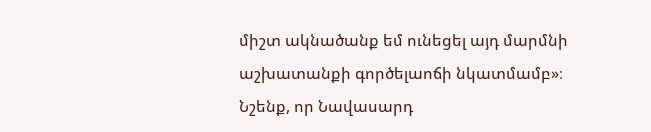միշտ ակնածանք եմ ունեցել այդ մարմնի աշխատանքի գործելաոճի նկատմամբ»։
Նշենք, որ Նավասարդ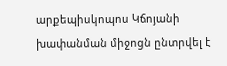արքեպիսկոպոս Կճոյանի խափանման միջոցն ընտրվել է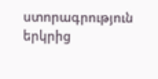ստորագրություն երկրից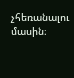չհեռանալու մասին։